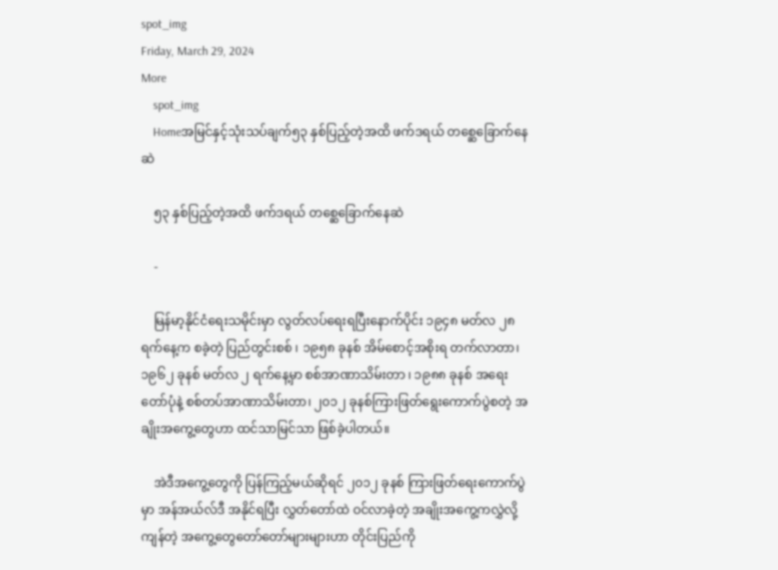spot_img
Friday, March 29, 2024
More
    spot_img
    Homeအမြင်နှင့်သုံးသပ်ချက်၅၃ နှစ်ပြည့်တဲ့အထိ ဖက်ဒရယ် တစ္ဆေခြောက်နေဆဲ

    ၅၃ နှစ်ပြည့်တဲ့အထိ ဖက်ဒရယ် တစ္ဆေခြောက်နေဆဲ

    -

    မြန်မာ့နိုင်ငံရေးသမိုင်းမှာ လွတ်လပ်ရေးရပြီးနောက်ပိုင်း ၁၉၄၈ မတ်လ ၂၈ ရက်နေ့က စခဲ့တဲ့ ပြည်တွင်းစစ် ၊ ၁၉၅၈ ခုနစ် အိမ်စောင့်အစိုးရ တက်လာတာ၊ ၁၉၆၂ ခုနစ် မတ်လ ၂ ရက်နေ့မှာ စစ်အာဏာသိမ်းတာ ၊ ၁၉၈၈ ခုနစ် အရေးတော်ပုံနဲ့ စစ်တပ်အာဏာသိမ်းတာ၊ ၂၀၁၂ ခုနစ်ကြားဖြတ်ရွေးကောက်ပွဲစတဲ့ အချိုးအကွေ့တွေဟာ ထင်သာမြင်သာ ဖြစ်ခဲ့ပါတယ်။

    အဲဒီအကွေ့တွေကို ပြန်ကြည့်မယ်ဆိုရင် ၂၀၁၂ ခုနစ် ကြားဖြတ်ရေးကောက်ပွဲမှာ အန်အယ်လ်ဒီ အနိုင်ရပြီး လွှတ်တော်ထဲ ဝင်လာခဲ့တဲ့ အချိုးအကွေ့ကလွှဲလို့ ကျန်တဲ့ အကွေ့တွေတော်တော်များများဟာ တိုင်းပြည်ကို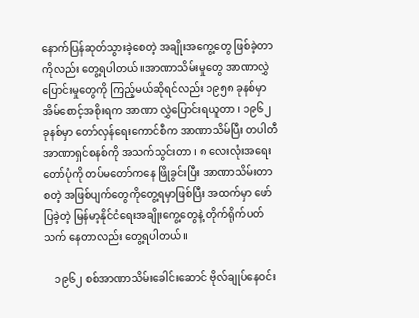နောက်ပြန်ဆုတ်သွားခဲ့စေတဲ့ အချိုးအကွေ့တွေ ဖြစ်ခဲ့တာကိုလည်း တွေ့ရပါတယ်။အာဏာသိမ်းမှုတွေ အာဏာလွှဲပြောင်းမှုတွေကို ကြည့်မယ်ဆိုရင်လည်း ၁၉၅၈ ခုနစ်မှာ အိမ်စောင့်အစိုးရက အာဏာ လွှဲပြောင်းရယူတာ ၊ ၁၉၆၂ ခုနစ်မှာ တော်လှန်ရေးကောင်စီက အာဏာသိမ်ပြီး တပါတီ အာဏာရှင်စနစ်ကို အသက်သွင်းတာ ၊ ၈ လေးလုံးအရေးတော်ပုံကို တပ်မတော်ကနေ ဖြိုခွင်းပြီး အာဏာသိမ်းတာ စတဲ့ အဖြစ်ပျက်တွေကိုတွေ့ရမှာဖြစ်ပြီး အထက်မှာ ဖော်ပြခဲ့တဲ့ မြန်မာ့နိုင်ငံရေးအချိုးကွေ့တွေနဲ့ တိုက်ရိုက်ပတ်သက် နေတာလည်း တွေ့ရပါတယ်။

    ၁၉၆၂ စစ်အာဏာသိမ်းခေါင်းဆောင် ဗိုလ်ချုပ်နေဝင်း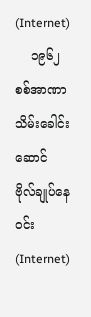(Internet)
    ၁၉၆၂ စစ်အာဏာသိမ်းခေါင်းဆောင် ဗိုလ်ချုပ်နေဝင်း(Internet)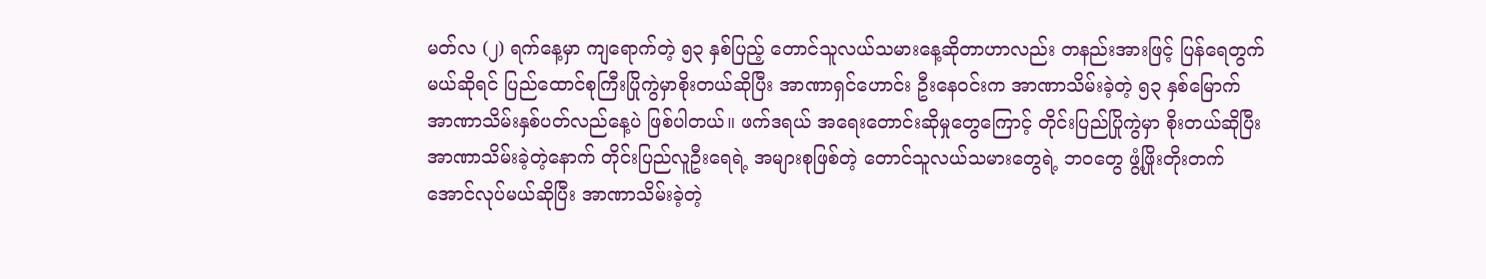မတ်လ (၂) ရက်နေ့မှာ ကျရောက်တဲ့ ၅၃ နှစ်ပြည့် တောင်သူလယ်သမားနေ့ဆိုတာဟာလည်း တနည်းအားဖြင့် ပြန်ရေတွက် မယ်ဆိုရင် ပြည်ထောင်စုကြီးပြိုကွဲမှာစိုးတယ်ဆိုပြီး အာဏာရှင်ဟောင်း ဦးနေဝင်းက အာဏာသိမ်းခဲ့တဲ့ ၅၃ နှစ်မြောက် အာဏာသိမ်းနှစ်ပတ်လည်နေ့ပဲ ဖြစ်ပါတယ်။ ဖက်ဒရယ် အရေးတောင်းဆိုမှုတွေကြောင့် တိုင်းပြည်ပြိုကွဲမှာ စိုးတယ်ဆိုပြီး အာဏာသိမ်းခဲ့တဲ့နောက် တိုင်းပြည်လူဦးရေရဲ့ အများစုဖြစ်တဲ့ တောင်သူလယ်သမားတွေရဲ့ ဘဝတွေ ဖွံ့ဖြိုးတိုးတက် အောင်လုပ်မယ်ဆိုပြီး အာဏာသိမ်းခဲ့တဲ့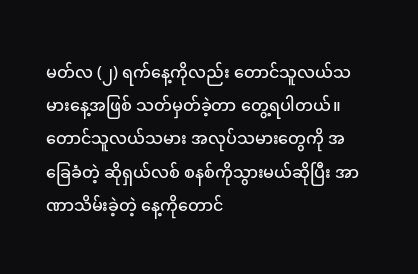မတ်လ (၂) ရက်နေ့ကိုလည်း တောင်သူလယ်သမားနေ့အဖြစ် သတ်မှတ်ခဲ့တာ တွေ့ရပါတယ်။တောင်သူလယ်သမား အလုပ်သမားတွေကို အခြေခံတဲ့ ဆိုရှယ်လစ် စနစ်ကိုသွားမယ်ဆိုပြီး အာဏာသိမ်းခဲ့တဲ့ နေ့ကိုတောင်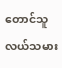တောင်သူလယ်သမား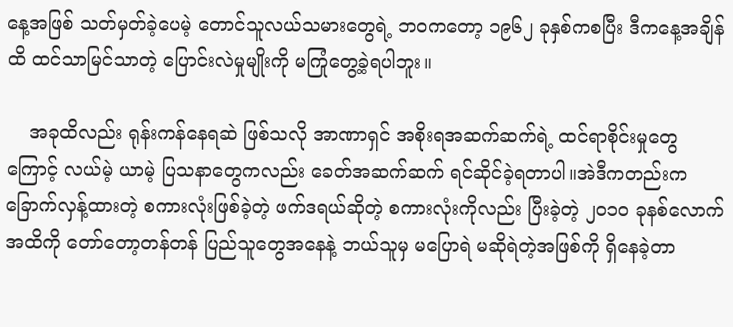နေ့အဖြစ် သတ်မှတ်ခဲ့ပေမဲ့ တောင်သူလယ်သမားတွေရဲ့ ဘဝကတော့ ၁၉၆၂ ခုနှစ်ကစပြီး ဒီကနေ့အချိန်ထိ ထင်သာမြင်သာတဲ့ ပြောင်းလဲမှုမျိုးကို မကြုံတွေ့ခဲ့ရပါဘူး။

    အခုထိလည်း ရုန်းကန်နေရဆဲ ဖြစ်သလို အာဏာရှင် အစိုးရအဆက်ဆက်ရဲ့ ထင်ရာစိုင်းမှုတွေကြောင့် လယ်မဲ့ ယာမဲ့ ပြသနာတွေကလည်း ခေတ်အဆက်ဆက် ရင်ဆိုင်ခဲ့ရတာပါ။အဲဒီကတည်းက ခြောက်လှန့်ထားတဲ့ စကားလုံးဖြစ်ခဲ့တဲ့ ဖက်ဒရယ်ဆိုတဲ့ စကားလုံးကိုလည်း ပြီးခဲ့တဲ့ ၂၀၁၀ ခုနစ်လောက်အထိကို တော်တော့တန်တန် ပြည်သူတွေအနေနဲ့ ဘယ်သူမှ မပြောရဲ မဆိုရဲတဲ့အဖြစ်ကို ရှိနေခဲ့တာ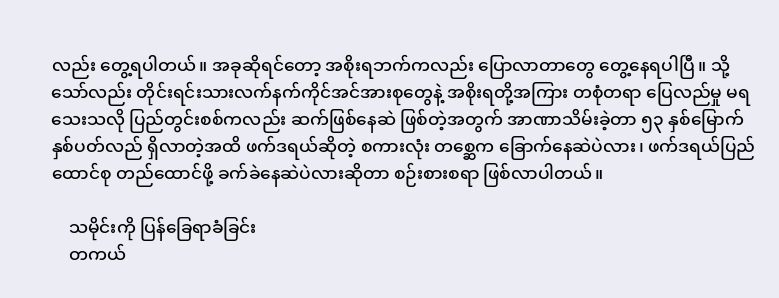လည်း တွေ့ရပါတယ်။ အခုဆိုရင်တော့ အစိုးရဘက်ကလည်း ပြောလာတာတွေ တွေ့နေရပါပြီ။ သို့သော်လည်း တိုင်းရင်းသားလက်နက်ကိုင်အင်အားစုတွေနဲ့ အစိုးရတို့အကြား တစုံတရာ ပြေလည်မှု မရသေးသလို ပြည်တွင်းစစ်ကလည်း ဆက်ဖြစ်နေဆဲ ဖြစ်တဲ့အတွက် အာဏာသိမ်းခဲ့တာ ၅၃ နှစ်မြောက် နှစ်ပတ်လည် ရှိလာတဲ့အထိ ဖက်ဒရယ်ဆိုတဲ့ စကားလုံး တစ္ဆေက ခြောက်နေဆဲပဲလား၊ ဖက်ဒရယ်ပြည်ထောင်စု တည်ထောင်ဖို့ ခက်ခဲနေဆဲပဲလားဆိုတာ စဉ်းစားစရာ ဖြစ်လာပါတယ်။

    သမိုင်းကို ပြန်ခြေရာခံခြင်း
    တကယ်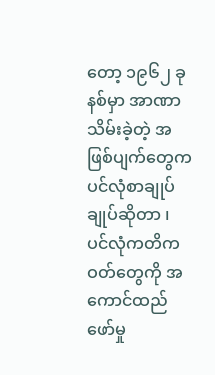တော့ ၁၉၆၂ ခုနစ်မှာ အာဏာသိမ်းခဲ့တဲ့ အဖြစ်ပျက်တွေက ပင်လုံစာချုပ်ချုပ်ဆိုတာ ၊ ပင်လုံကတိကဝတ်တွေကို အကောင်ထည်ဖော်မှု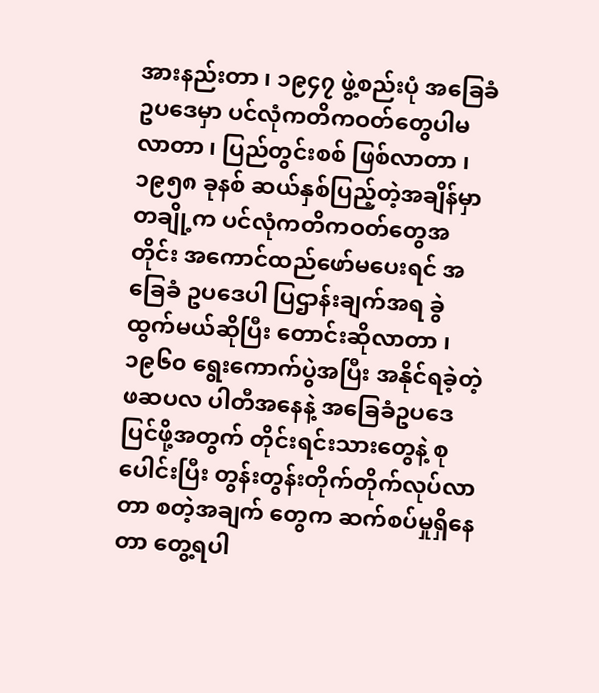အားနည်းတာ ၊ ၁၉၄၇ ဖွဲ့စည်းပုံ အခြေခံ ဥပဒေမှာ ပင်လုံကတိကဝတ်တွေပါမလာတာ ၊ ပြည်တွင်းစစ် ဖြစ်လာတာ ၊ ၁၉၅၈ ခုနစ် ဆယ်နှစ်ပြည့်တဲ့အချိန်မှာ တချို့က ပင်လုံကတိကဝတ်တွေအတိုင်း အကောင်ထည်ဖော်မပေးရင် အခြေခံ ဥပဒေပါ ပြဌာန်းချက်အရ ခွဲထွက်မယ်ဆိုပြီး တောင်းဆိုလာတာ ၊ ၁၉၆၀ ရွေးကောက်ပွဲအပြီး အနိုင်ရခဲ့တဲ့ ဖဆပလ ပါတီအနေနဲ့ အခြေခံဥပဒေပြင်ဖို့အတွက် တိုင်းရင်းသားတွေနဲ့ စုပေါင်းပြီး တွန်းတွန်းတိုက်တိုက်လုပ်လာတာ စတဲ့အချက် တွေက ဆက်စပ်မှုရှိနေတာ တွေ့ရပါ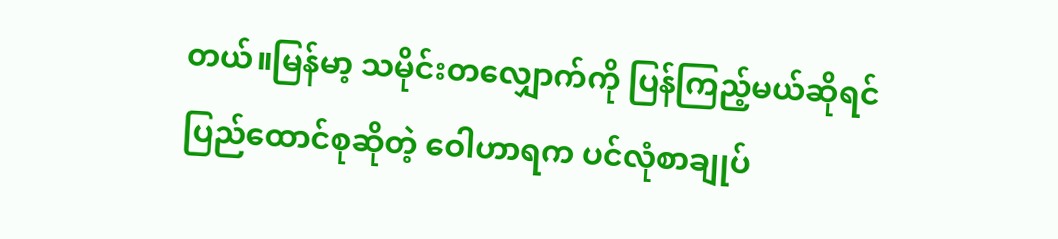တယ်။မြန်မာ့ သမိုင်းတလျှောက်ကို ပြန်ကြည့်မယ်ဆိုရင် ပြည်ထောင်စုဆိုတဲ့ ဝေါဟာရက ပင်လုံစာချုပ်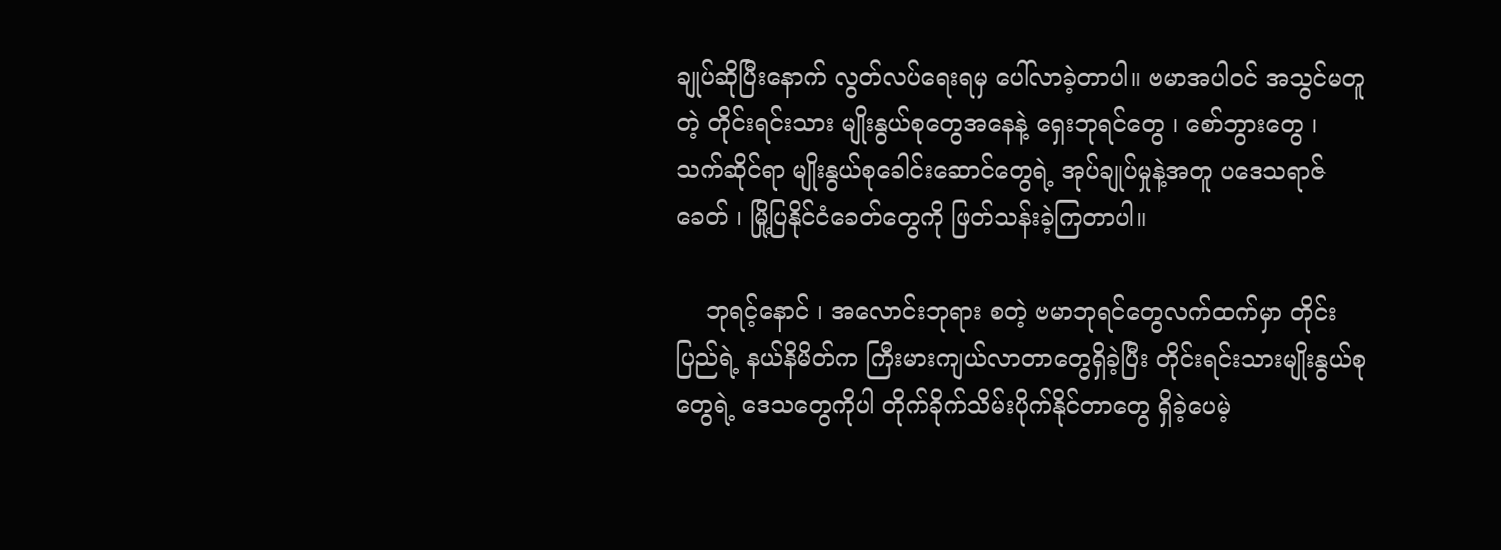ချုပ်ဆိုပြီးနောက် လွတ်လပ်ရေးရမှ ပေါ်လာခဲ့တာပါ။ ဗမာအပါဝင် အသွင်မတူတဲ့ တိုင်းရင်းသား မျိုးနွယ်စုတွေအနေနဲ့ ရှေးဘုရင်တွေ ၊ စော်ဘွားတွေ ၊ သက်ဆိုင်ရာ မျိုးနွယ်စုခေါင်းဆောင်တွေရဲ့ အုပ်ချုပ်မှုနဲ့အတူ ပဒေသရာဇ်ခေတ် ၊ မြို့ပြနိုင်ငံခေတ်တွေကို ဖြတ်သန်းခဲ့ကြတာပါ။

    ဘုရင့်နောင် ၊ အလောင်းဘုရား စတဲ့ ဗမာဘုရင်တွေလက်ထက်မှာ တိုင်းပြည်ရဲ့ နယ်နိမိတ်က ကြီးမားကျယ်လာတာတွေရှိခဲ့ပြီး တိုင်းရင်းသားမျိုးနွယ်စုတွေရဲ့ ဒေသတွေကိုပါ တိုက်ခိုက်သိမ်းပိုက်နိုင်တာတွေ ရှိခဲ့ပေမဲ့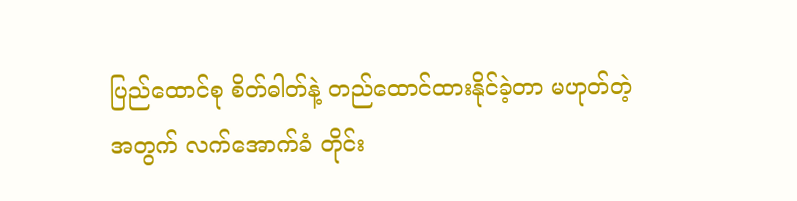ပြည်ထောင်စု စိတ်ဓါတ်နဲ့ တည်ထောင်ထားနိုင်ခဲ့တာ မဟုတ်တဲ့အတွက် လက်အောက်ခံ တိုင်း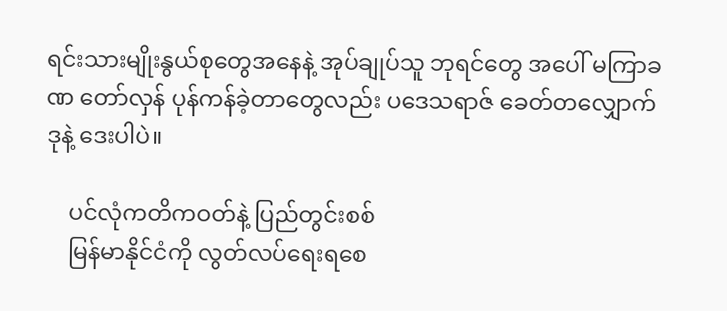ရင်းသားမျိုးနွယ်စုတွေအနေနဲ့ အုပ်ချုပ်သူ ဘုရင်တွေ အပေါ် မကြာခဏ တော်လှန် ပုန်ကန်ခဲ့တာတွေလည်း ပဒေသရာဇ် ခေတ်တလျှောက် ဒုနဲ့ ဒေးပါပဲ။

    ပင်လုံကတိကဝတ်နဲ့ ပြည်တွင်းစစ်
    မြန်မာနိုင်ငံကို လွတ်လပ်ရေးရစေ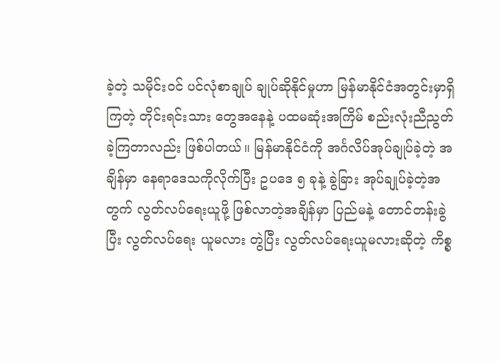ခဲ့တဲ့ သမိုင်းဝင် ပင်လုံစာချုပ် ချုပ်ဆိုနိုင်မှုဟာ မြန်မာနိုင်ငံအတွင်းမှာရှိကြတဲ့ တိုင်းရင်းသား တွေအနေနဲ့ ပထမဆုံးအကြိမ် စည်းလုံးညီညွတ်ခဲ့ကြတာလည်း ဖြစ်ပါတယ်။ မြန်မာနိုင်ငံကို အင်္ဂလိပ်အုပ်ချုပ်ခဲ့တဲ့ အချိန်မှာ နေရာဒေသကိုလိုက်ပြီး ဥပဒေ ၅ ခုနဲ့ ခွဲခြား အုပ်ချုပ်ခဲ့တဲ့အတွက် လွတ်လပ်ရေးယူဖို့ ဖြစ်လာတဲ့အချိန်မှာ ပြည်မနဲ့ တောင်တန်းခွဲပြီး လွတ်လပ်ရေး ယူမလား တွဲပြီး လွတ်လပ်ရေးယူမလားဆိုတဲ့ ကိစ္စ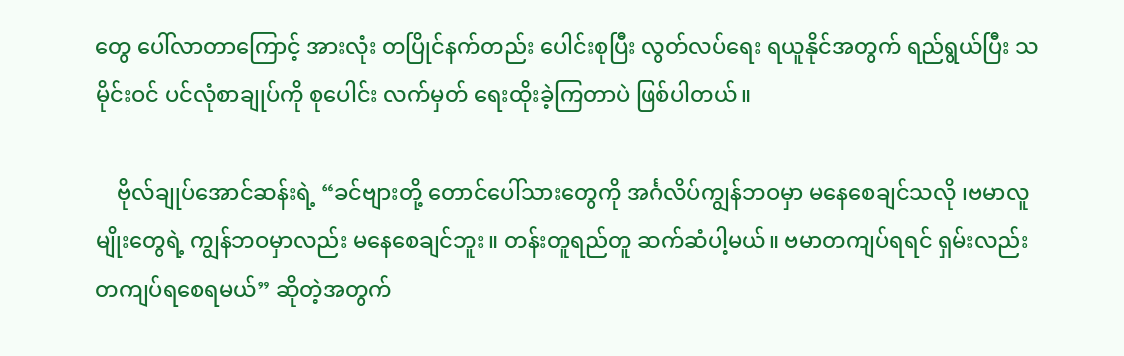တွေ ပေါ်လာတာကြောင့် အားလုံး တပြိုင်နက်တည်း ပေါင်းစုပြီး လွတ်လပ်ရေး ရယူနိုင်အတွက် ရည်ရွယ်ပြီး သမိုင်းဝင် ပင်လုံစာချုပ်ကို စုပေါင်း လက်မှတ် ရေးထိုးခဲ့ကြတာပဲ ဖြစ်ပါတယ်။

    ဗိုလ်ချုပ်အောင်ဆန်းရဲ့ “ခင်ဗျားတို့ တောင်ပေါ်သားတွေကို အင်္ဂလိပ်ကျွန်ဘဝမှာ မနေစေချင်သလို ၊ဗမာလူမျိုးတွေရဲ့ ကျွန်ဘဝမှာလည်း မနေစေချင်ဘူး။ တန်းတူရည်တူ ဆက်ဆံပါ့မယ်။ ဗမာတကျပ်ရရင် ရှမ်းလည်း တကျပ်ရစေရမယ်” ဆိုတဲ့အတွက်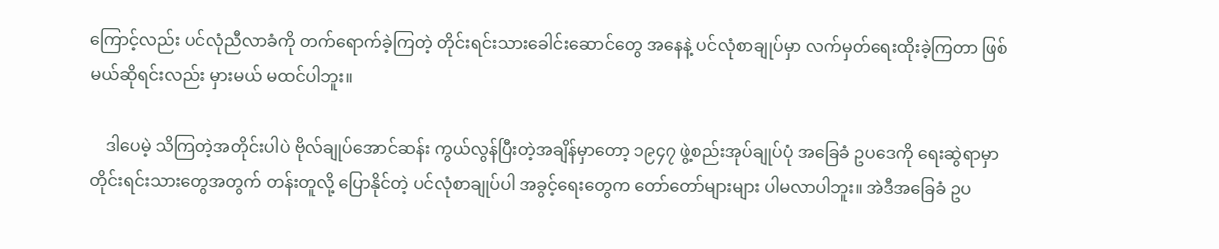ကြောင့်လည်း ပင်လုံညီလာခံကို တက်ရောက်ခဲ့ကြတဲ့ တိုင်းရင်းသားခေါင်းဆောင်တွေ အနေနဲ့ ပင်လုံစာချုပ်မှာ လက်မှတ်ရေးထိုးခဲ့ကြတာ ဖြစ်မယ်ဆိုရင်းလည်း မှားမယ် မထင်ပါဘူး။

    ဒါပေမဲ့ သိကြတဲ့အတိုင်းပါပဲ ဗိုလ်ချုပ်အောင်ဆန်း ကွယ်လွန်ပြီးတဲ့အချိန်မှာတော့ ၁၉၄၇ ဖွဲ့စည်းအုပ်ချုပ်ပုံ အခြေခံ ဥပဒေကို ရေးဆွဲရာမှာ တိုင်းရင်းသားတွေအတွက် တန်းတူလို့ ပြောနိုင်တဲ့ ပင်လုံစာချုပ်ပါ အခွင့်ရေးတွေက တော်တော်များများ ပါမလာပါဘူး။ အဲဒီအခြေခံ ဥပ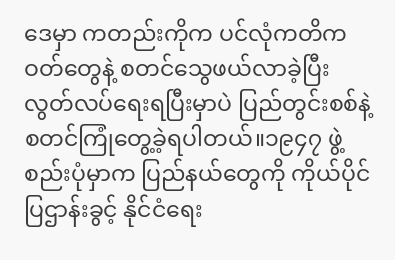ဒေမှာ ကတည်းကိုက ပင်လုံကတိကဝတ်တွေနဲ့ စတင်သွေဖယ်လာခဲ့ပြီး လွတ်လပ်ရေးရပြီးမှာပဲ ပြည်တွင်းစစ်နဲ့ စတင်ကြုံတွေ့ခဲ့ရပါတယ်။၁၉၄၇ ဖွဲ့စည်းပုံမှာက ပြည်နယ်တွေကို ကိုယ်ပိုင်ပြဌာန်းခွင့် နိုင်ငံရေး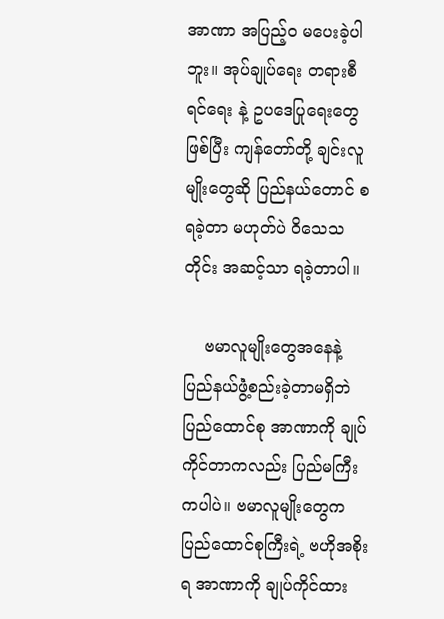အာဏာ အပြည့်ဝ မပေးခဲ့ပါဘူး။ အုပ်ချုပ်ရေး တရားစီရင်ရေး နဲ့ ဥပဒေပြုရေးတွေဖြစ်ပြီး ကျန်တော်တို့ ချင်းလူမျိုးတွေဆို ပြည်နယ်တောင် စရခဲ့တာ မဟုတ်ပဲ ဝိသေသတိုင်း အဆင့်သာ ရခဲ့တာပါ။

    ဗမာလူမျိုးတွေအနေနဲ့ ပြည်နယ်ဖွဲံ့စည်းခဲ့တာမရှိဘဲ ပြည်ထောင်စု အာဏာကို ချုပ်ကိုင်တာကလည်း ပြည်မကြီးကပါပဲ။ ဗမာလူမျိုးတွေက ပြည်ထောင်စုကြီးရဲ့ ဗဟိုအစိုးရ အာဏာကို ချုပ်ကိုင်ထား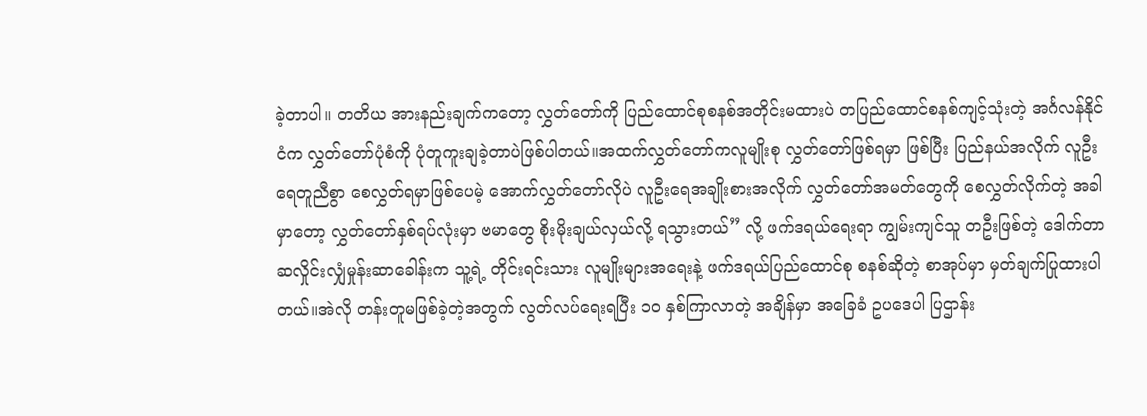ခဲ့တာပါ။ တတိယ အားနည်းချက်ကတော့ လွှတ်တော်ကို ပြည်ထောင်စုစနစ်အတိုင်းမထားပဲ တပြည်ထောင်စနစ်ကျင့်သုံးတဲ့ အင်္ဂလန်နိုင်ငံက လွှတ်တော်ပုံစံကို ပုံတူကူးချခဲ့တာပဲဖြစ်ပါတယ်။အထက်လွှတ်တော်ကလူမျိုးစု လွှတ်တော်ဖြစ်ရမှာ ဖြစ်ပြီး ပြည်နယ်အလိုက် လူဦးရေတူညီစွာ စေလွှတ်ရမှာဖြစ်ပေမဲ့ အောက်လွှတ်တော်လိုပဲ လူဦးရေအချိုးစားအလိုက် လွှတ်တော်အမတ်တွေကို စေလွှတ်လိုက်တဲ့ အခါမှာတော့ လွှတ်တော်နှစ်ရပ်လုံးမှာ ဗမာတွေ စိုးမိုးချယ်လှယ်လို့ ရသွားတယ်” လို့ ဖက်ဒရယ်ရေးရာ ကျွမ်းကျင်သူ တဦးဖြစ်တဲ့ ဒေါက်တာဆလှိုင်းလျှံမှုန်းဆာခေါန်းက သူ့ရဲ့ တိုင်းရင်းသား လူမျိုးများအရေးနဲ့ ဖက်ဒရယ်ပြည်ထောင်စု စနစ်ဆိုတဲ့ စာအုပ်မှာ မှတ်ချက်ပြုထားပါတယ်။အဲလို တန်းတူမဖြစ်ခဲ့တဲ့အတွက် လွတ်လပ်ရေးရပြီး ၁၀ နှစ်ကြာလာတဲ့ အချိန်မှာ အခြေခံ ဥပဒေပါ ပြဌာန်း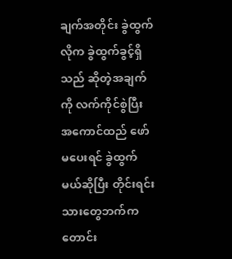ချက်အတိုင်း ခွဲထွက်လိုက ခွဲထွက်ခွင့်ရှိသည် ဆိုတဲ့အချက်ကို လက်ကိုင်စွဲပြီး အကောင်ထည် ဖော်မပေးရင် ခွဲထွက်မယ်ဆိုပြီး တိုင်းရင်းသားတွေဘက်က တောင်း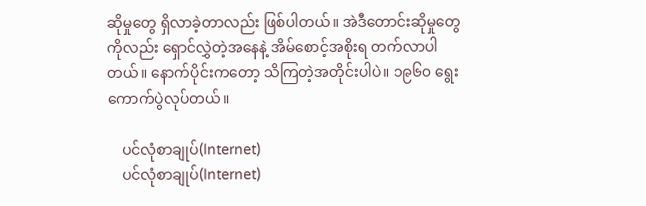ဆိုမှုတွေ ရှိလာခဲ့တာလည်း ဖြစ်ပါတယ်။ အဲဒီတောင်းဆိုမှုတွေကိုလည်း ရှောင်လွှဲတဲ့အနေနဲ့ အိမ်စောင့်အစိုးရ တက်လာပါတယ်။ နောက်ပိုင်းကတော့ သိကြတဲ့အတိုင်းပါပဲ။ ၁၉၆၀ ရွေးကောက်ပွဲလုပ်တယ်။

    ပင်လုံစာချုပ်(Internet)
    ပင်လုံစာချုပ်(Internet)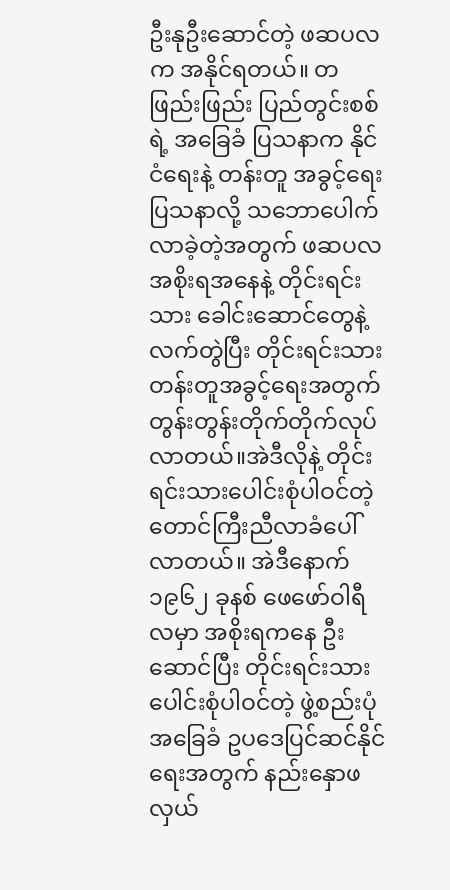ဦးနုဦးဆောင်တဲ့ ဖဆပလက အနိုင်ရတယ်။ တဖြည်းဖြည်း ပြည်တွင်းစစ်ရဲ့ အခြေခံ ပြသနာက နိုင်ငံရေးနဲ့ တန်းတူ အခွင့်ရေးပြသနာလို့ သဘောပေါက်လာခဲ့တဲ့အတွက် ဖဆပလ အစိုးရအနေနဲ့ တိုင်းရင်းသား ခေါင်းဆောင်တွေနဲ့ လက်တွဲပြီး တိုင်းရင်းသား တန်းတူအခွင့်ရေးအတွက် တွန်းတွန်းတိုက်တိုက်လုပ်လာတယ်။အဲဒီလိုနဲ့ တိုင်းရင်းသားပေါင်းစုံပါဝင်တဲ့ တောင်ကြီးညီလာခံပေါ်လာတယ်။ အဲဒီနောက် ၁၉၆၂ ခုနစ် ဖေဖော်ဝါရီလမှာ အစိုးရကနေ ဦးဆောင်ပြီး တိုင်းရင်းသား ပေါင်းစုံပါဝင်တဲ့ ဖွဲ့စည်းပုံ အခြေခံ ဥပဒေပြင်ဆင်နိုင်ရေးအတွက် နည်းနှောဖလှယ်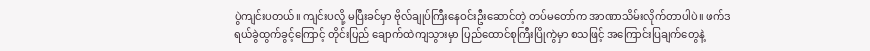ပွဲကျင်းပတယ်။ ကျင်းပလို့ မပြီးခင်မှာ ဗိုလ်ချုပ်ကြီးနေဝင်းဦးဆောင်တဲ့ တပ်မတော်က အာဏာသိမ်းလိုက်တာပါပဲ။ ဖက်ဒရယ်ခွဲထွက်ခွင့်ကြောင့် တိုင်းပြည် ချောက်ထဲကျသွားမှာ ပြည်ထောင်စုကြီးပြိုကွဲမှာ စသဖြင့် အကြောင်းပြချက်တွေနဲ့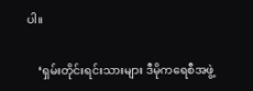ပါ။

    ‘ရှမ်းတိုင်းရင်းသားများ ဒီမိုကရေစီအဖွဲ့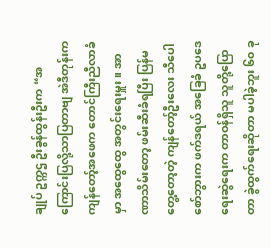ချုပ် ဥက္ကဌ ဦးခွန်ထွန်းဦးက “အကြောင်းပြလို့သာပြတာဗျ အဲဒီတုန်းက ကျန်တော့်အဖေက တောင်ကြီးညီလာခံမှာ အထွေထွေ အတွင်းရေးမှူး။ အာဏာသိမ်းတော့ ဖမ်းဆီးခံရပြီး ပြန်မတွေ့တော့တဲ့ ကျန်တော့်ဦးလေး သီပေါစော်ဘွားက ဖက်ဒရယ် အခြေခံ ဥပဒေရေးဆွဲရေးက တာဝန်ရှိသူ သူတို့ပြောတာ ခွဲထွက်ရေးဆိုတာ မပါခဲ့ဘူး ၆၀ ခု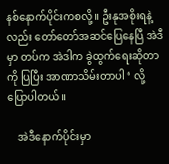နစ်နောက်ပိုင်းကစလို့။ ဦးနုအစိုးရနဲ့လည်း တော်တော်အဆင်ပြေနေပြီ အဲဒီမှာ တပ်က အဲဒါက ခွဲထွက်ရေးဆိုတာကို ပြပြီး အာဏာသိမ်းတာပါ ‘ လို့ ပြောပါတယ်။

    အဲဒီနောက်ပိုင်းမှာ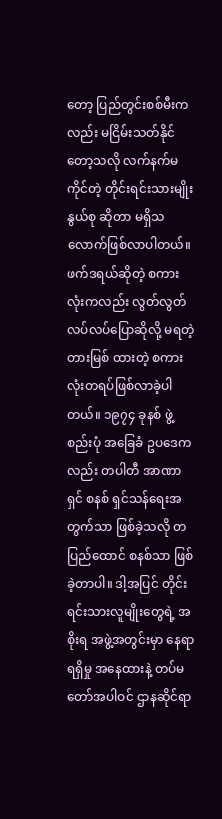တော့ ပြည်တွင်းစစ်မီးကလည်း မငြိမ်းသတ်နိုင်တော့သလို လက်နက်မကိုင်တဲ့ တိုင်းရင်းသားမျိုးနွယ်စု ဆိုတာ မရှိသလောက်ဖြစ်လာပါတယ်။ ဖက်ဒရယ်ဆိုတဲ့ စကားလုံးကလည်း လွတ်လွတ်လပ်လပ်ပြောဆိုလို့ မရတဲ့ တားမြစ် ထားတဲ့ စကားလုံးတရပ်ဖြစ်လာခဲ့ပါတယ်။ ၁၉၇၄ ခုနစ် ဖွဲ့စည်းပုံ အခြေခံ ဥပဒေကလည်း တပါတီ အာဏာရှင် စနစ် ရှင်သန်ရေးအတွက်သာ ဖြစ်ခဲ့သလို တပြည်ထောင် စနစ်သာ ဖြစ်ခဲ့တာပါ။ ဒါ့အပြင် တိုင်းရင်းသားလူမျိုးတွေရဲ့ အစိုးရ အဖွဲ့အတွင်းမှာ နေရာရရှိမှု အနေထားနဲ့ တပ်မတော်အပါဝင် ဌာနဆိုင်ရာ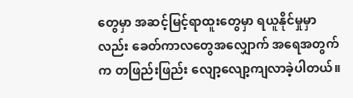တွေမှာ အဆင့်မြင့်ရာထူးတွေမှာ ရယူနိုင်မှုမှာလည်း ခေတ်ကာလတွေအလျှောက် အရေအတွက်က တဖြည်းဖြည်း လျော့လျော့ကျလာခဲ့ပါတယ်။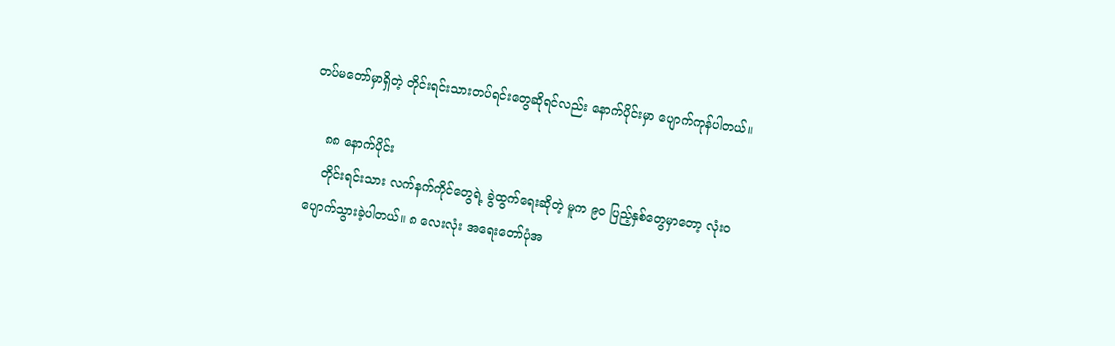တပ်မတော်မှာရှိတဲ့ တိုင်းရင်းသားတပ်ရင်းတွေဆိုရင်လည်း နောက်ပိုင်းမှာ ပျောက်ကုန်ပါတယ်။

    ၈၈ နောက်ပိုင်း
    တိုင်းရင်းသား လက်နက်ကိုင်တွေရဲ့ ခွဲထွက်ရေးဆိုတဲ့ မူက ၉၀ ပြည့်နှစ်တွေမှာတော့ လုံးဝပျောက်သွားခဲ့ပါတယ်။ ၈ လေးလုံး အရေးတော်ပုံအ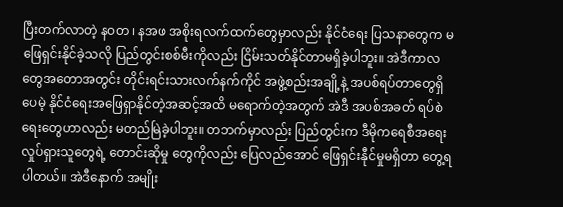ပြီးတက်လာတဲ့ နဝတ ၊ နအဖ အစိုးရလက်ထက်တွေမှာလည်း နိုင်ငံရေး ပြသနာတွေက မဖြေရှင်းနိုင်ခဲ့သလို ပြည်တွင်းစစ်မီးကိုလည်း ငြိမ်းသတ်နိုင်တာမရှိခဲ့ပါဘူး။ အဲဒီကာလတွေအတောအတွင်း တိုင်းရင်းသားလက်နက်ကိုင် အဖွဲ့စည်းအချို့နဲ့ အပစ်ရပ်တာတွေရှိပေမဲ့ နိုင်ငံရေးအဖြေရှာနိုင်တဲ့အဆင့်အထိ မရောက်တဲ့အတွက် အဲဒီ အပစ်အခတ် ရပ်စဲရေးတွေဟာလည်း မတည်မြဲခဲ့ပါဘူး။ တဘက်မှာလည်း ပြည်တွင်းက ဒီမိုကရေစီအရေး လှုပ်ရှားသူတွေရဲ့ တောင်းဆိုမှု တွေကိုလည်း ပြေလည်အောင် ဖြေရှင်းနီုင်မှုမရှိတာ တွေ့ရပါတယ်။ အဲဒီနောက် အမျိုး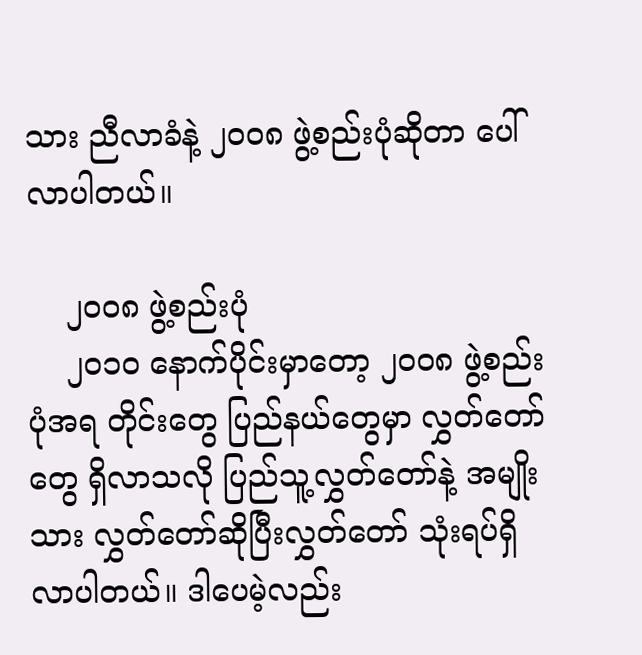သား ညီလာခံနဲ့ ၂၀ဝ၈ ဖွဲ့စည်းပုံဆိုတာ ပေါ်လာပါတယ်။

    ၂၀ဝ၈ ဖွဲ့စည်းပုံ
    ၂၀၁၀ နောက်ပိုင်းမှာတော့ ၂၀ဝ၈ ဖွဲ့စည်းပုံအရ တိုင်းတွေ ပြည်နယ်တွေမှာ လွှတ်တော်တွေ ရှိလာသလို ပြည်သူ့လွှတ်တော်နဲ့ အမျိုးသား လွှတ်တော်ဆိုပြီးလွှတ်တော် သုံးရပ်ရှိလာပါတယ်။ ဒါပေမဲ့လည်း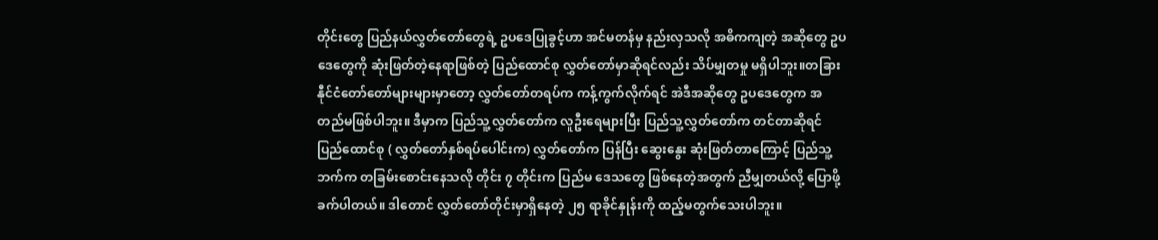တိုင်းတွေ ပြည်နယ်လွှတ်တော်တွေရဲ့ ဥပဒေပြုခွင့်ဟာ အင်မတန်မှ နည်းလှသလို အဓိကကျတဲ့ အဆိုတွေ ဥပဒေတွေကို ဆုံးဖြတ်တဲ့နေရာဖြစ်တဲ့ ပြည်ထောင်စု လွှတ်တော်မှာဆိုရင်လည်း သိပ်မျှတမှု မရှိပါဘူး။တခြားနီုင်ငံတော်တော်များများမှာတော့ လွှတ်တော်တရပ်က ကန့်ကွက်လိုက်ရင် အဲဒီအဆိုတွေ ဥပဒေတွေက အတည်မဖြစ်ပါဘူး။ ဒီမှာက ပြည်သူ့လွှတ်တော်က လူဦးရေများပြီး ပြည်သူ့လွှတ်တော်က တင်တာဆိုရင် ပြည်ထောင်စု ( လွှတ်တော်နှစ်ရပ်ပေါင်းက) လွှတ်တော်က ပြန်ပြီး ဆွေးနွေး ဆုံးဖြတ်တာကြောင့် ပြည်သူ့ဘက်က တခြမ်းစောင်းနေသလို တိုင်း ၇ တိုင်းက ပြည်မ ဒေသတွေ ဖြစ်နေတဲ့အတွက် ညီမျှတယ်လို့ ပြောဖို့ ခက်ပါတယ်။ ဒါတောင် လွှတ်တော်တိုင်းမှာရှိနေတဲ့ ၂၅ ရာခိုင်နှုန်းကို ထည့်မတွက်သေးပါဘူး။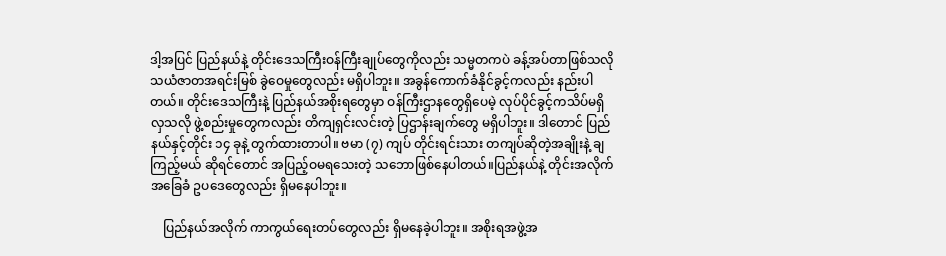ဒါ့အပြင် ပြည်နယ်နဲ့ တိုင်းဒေသကြီးဝန်ကြီးချုပ်တွေကိုလည်း သမ္မတကပဲ ခန့်အပ်တာဖြစ်သလို သယံဇာတအရင်းမြစ် ခွဲဝေမှုတွေလည်း မရှိပါဘူး။ အခွန်ကောက်ခံနိုင်ခွင့်ကလည်း နည်းပါတယ်။ တိုင်းဒေသကြီးနဲ့ ပြည်နယ်အစိုးရတွေမှာ ဝန်ကြီးဌာနတွေရှိပေမဲ့ လုပ်ပိုင်ခွင့်ကသိပ်မရှိလှသလို ဖွဲ့စည်းမှုတွေကလည်း တိကျရှင်းလင်းတဲ့ ပြဌာန်းချက်တွေ မရှိပါဘူး။ ဒါတောင် ပြည်နယ်နှင့်တိုင်း ၁၄ ခုနဲ့ တွက်ထားတာပါ။ ဗမာ (၇) ကျပ် တိုင်းရင်းသား တကျပ်ဆိုတဲ့အချိုးနဲ့ ချကြည့်မယ် ဆိုရင်တောင် အပြည့်ဝမရသေးတဲ့ သဘောဖြစ်နေပါတယ်။ပြည်နယ်နဲ့ တိုင်းအလိုက် အခြေခံ ဥပဒေတွေလည်း ရှိမနေပါဘူး။

    ပြည်နယ်အလိုက် ကာကွယ်ရေးတပ်တွေလည်း ရှိမနေခဲ့ပါဘူး။ အစိုးရအဖွဲ့အ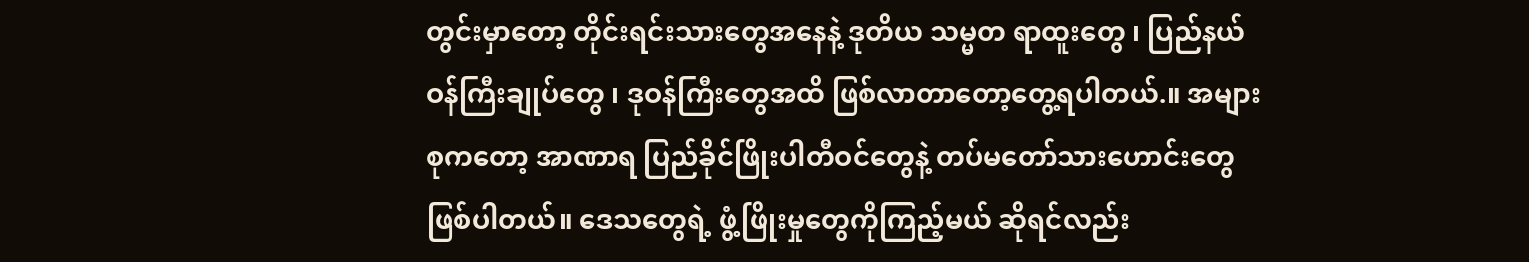တွင်းမှာတော့ တိုင်းရင်းသားတွေအနေနဲ့ ဒုတိယ သမ္မတ ရာထူးတွေ ၊ ပြည်နယ်ဝန်ကြီးချုပ်တွေ ၊ ဒုဝန်ကြီးတွေအထိ ဖြစ်လာတာတော့တွေ့ရပါတယ်.။ အများစုကတော့ အာဏာရ ပြည်ခိုင်ဖြိုးပါတီဝင်တွေနဲ့ တပ်မတော်သားဟောင်းတွေ ဖြစ်ပါတယ်။ ဒေသတွေရဲ့ ဖွံ့ဖြိုးမှုတွေကိုကြည့်မယ် ဆိုရင်လည်း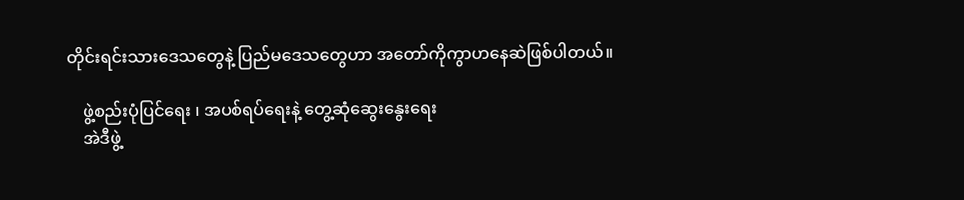တိုင်းရင်းသားဒေသတွေနဲ့ ပြည်မဒေသတွေဟာ အတော်ကိုကွာဟနေဆဲဖြစ်ပါတယ်။

    ဖွဲ့စည်းပုံပြင်ရေး ၊ အပစ်ရပ်ရေးနဲ့ တွေ့ဆုံဆွေးနွေးရေး
    အဲဒီဖွဲ့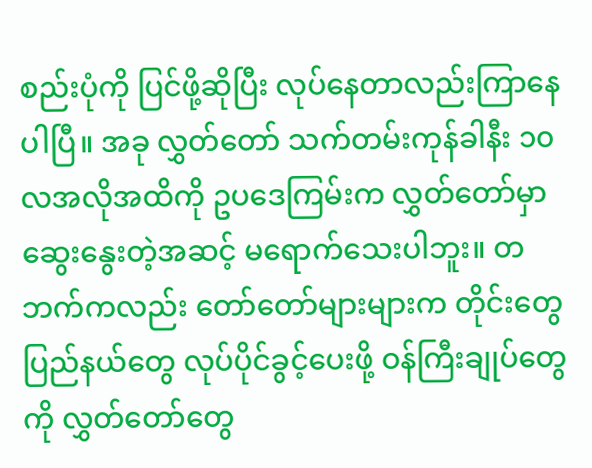စည်းပုံကို ပြင်ဖို့ဆိုပြီး လုပ်နေတာလည်းကြာနေပါပြီ။ အခု လွှတ်တော် သက်တမ်းကုန်ခါနီး ၁၀ လအလိုအထိကို ဥပဒေကြမ်းက လွှတ်တော်မှာ ဆွေးနွေးတဲ့အဆင့် မရောက်သေးပါဘူး။ တဘက်ကလည်း တော်တော်များများက တိုင်းတွေ ပြည်နယ်တွေ လုပ်ပိုင်ခွင့်ပေးဖို့ ဝန်ကြီးချုပ်တွေကို လွှတ်တော်တွေ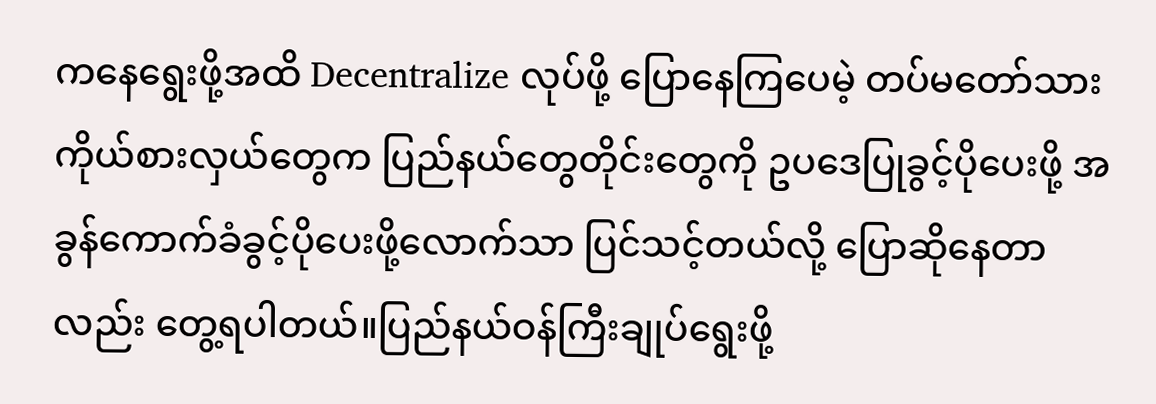ကနေရွေးဖို့အထိ Decentralize လုပ်ဖို့ ပြောနေကြပေမဲ့ တပ်မတော်သား ကိုယ်စားလှယ်တွေက ပြည်နယ်တွေတိုင်းတွေကို ဥပဒေပြုခွင့်ပိုပေးဖို့ အခွန်ကောက်ခံခွင့်ပိုပေးဖို့လောက်သာ ပြင်သင့်တယ်လို့ ပြောဆိုနေတာလည်း တွေ့ရပါတယ်။ပြည်နယ်ဝန်ကြီးချုပ်ရွေးဖို့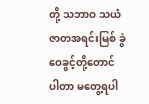တို့ သဘာဝ သယံဇာတအရင်းမြစ် ခွဲဝေခွင့်တို့တောင် ပါတာ မတွေ့ရပါ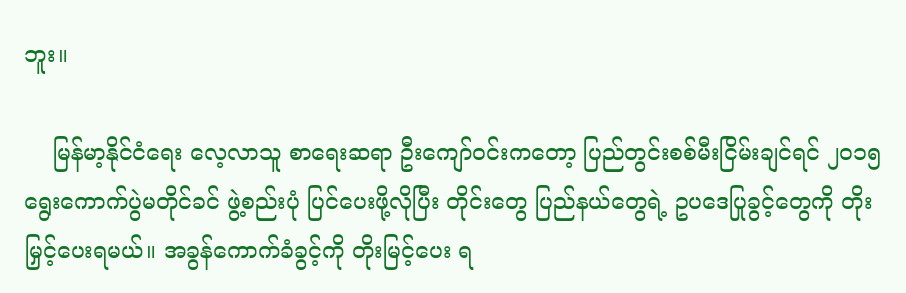ဘူး။

    မြန်မာ့နိုင်ငံရေး လေ့လာသူ စာရေးဆရာ ဦးကျော်ဝင်းကတော့ ပြည်တွင်းစစ်မီးငြိမ်းချင်ရင် ၂၀၁၅ ရွေးကောက်ပွဲမတိုင်ခင် ဖွဲ့စည်းပုံ ပြင်ပေးဖို့လိုပြီး တိုင်းတွေ ပြည်နယ်တွေရဲ့ ဥပဒေပြုခွင့်တွေကို တိုးမြှင့်ပေးရမယ်။ အခွန်ကောက်ခံခွင့်ကို တိုးမြင့်ပေး ရ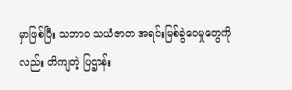မှာဖြစ်ပြီး သဘာဝ သယံဇာတ အရင်းမြစ်ခွဲဝေမှုတွေကိုလည်း တိကျတဲ့ ပြဌာန်း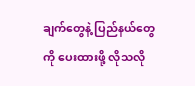ချက်တွေနဲ့ ပြည်နယ်တွေကို ပေးထားဖို့ လိုသလို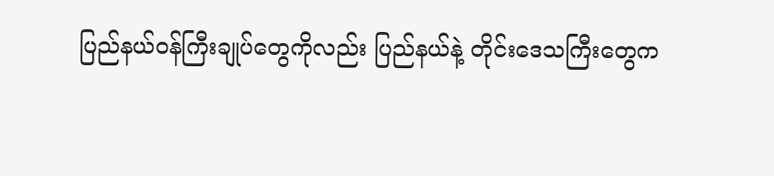ပြည်နယ်ဝန်ကြီးချုပ်တွေကိုလည်း ပြည်နယ်နဲ့ တိုင်းဒေသကြီးတွေက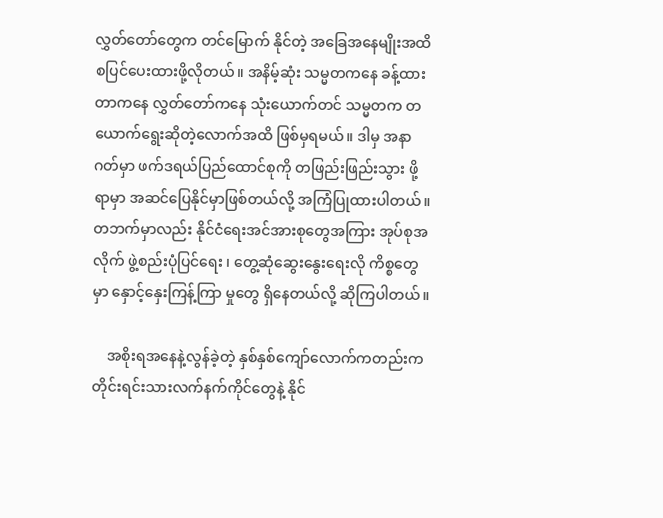လွှတ်တော်တွေက တင်မြောက် နိုင်တဲ့ အခြေအနေမျိုးအထိ စပြင်ပေးထားဖို့လိုတယ်။ အနိမ့်ဆုံး သမ္မတကနေ ခန့်ထားတာကနေ လွှတ်တော်ကနေ သုံးယောက်တင် သမ္မတက တယောက်ရွေးဆိုတဲ့လောက်အထိ ဖြစ်မှရမယ်။ ဒါမှ အနာဂတ်မှာ ဖက်ဒရယ်ပြည်ထောင်စုကို တဖြည်းဖြည်းသွား ဖို့ရာမှာ အဆင်ပြေနိုင်မှာဖြစ်တယ်လို့ အကြံပြုထားပါတယ်။တဘက်မှာလည်း နိုင်ငံရေးအင်အားစုတွေအကြား အုပ်စုအလိုက် ဖွဲ့စည်းပုံပြင်ရေး ၊ တွေ့ဆုံဆွေးနွေးရေးလို ကိစ္စတွေမှာ နှောင့်နှေးကြန့်ကြာ မှုတွေ ရှိနေတယ်လို့ ဆိုကြပါတယ်။

    အစိုးရအနေနဲ့လွန်ခဲ့တဲ့ နှစ်နှစ်ကျော်လောက်ကတည်းက တိုင်းရင်းသားလက်နက်ကိုင်တွေနဲ့ နိုင်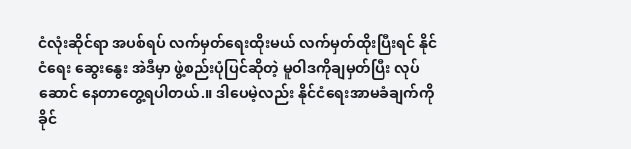ငံလုံးဆိုင်ရာ အပစ်ရပ် လက်မှတ်ရေးထိုးမယ် လက်မှတ်ထိုးပြီးရင် နိုင်ငံရေး ဆွေးနွေး အဲဒီမှာ ဖွဲ့စည်းပုံပြင်ဆိုတဲ့ မူဝါဒကိုချမှတ်ပြီး လုပ်ဆောင် နေတာတွေ့ရပါတယ်.။ ဒါပေမဲ့လည်း နိုင်ငံရေးအာမခံချက်ကို ခိုင်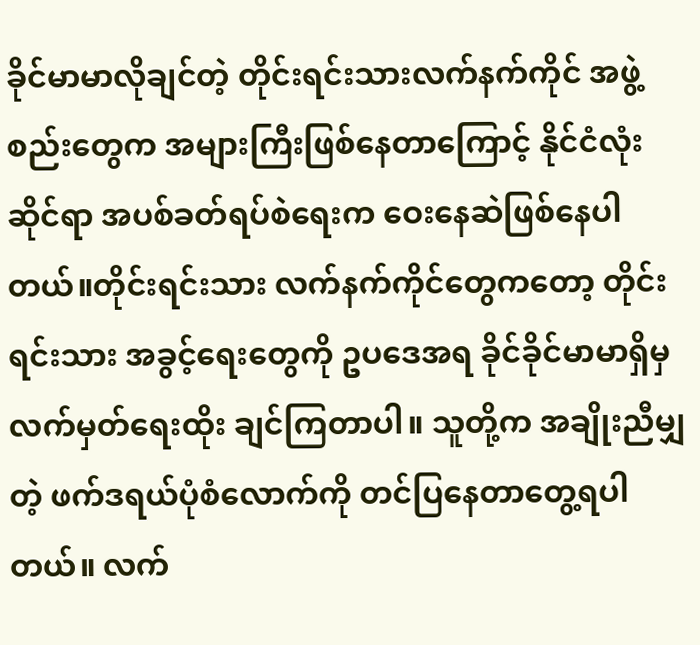ခိုင်မာမာလိုချင်တဲ့ တိုင်းရင်းသားလက်နက်ကိုင် အဖွဲ့စည်းတွေက အများကြီးဖြစ်နေတာကြောင့် နိုင်ငံလုံးဆိုင်ရာ အပစ်ခတ်ရပ်စဲရေးက ဝေးနေဆဲဖြစ်နေပါတယ်။တိုင်းရင်းသား လက်နက်ကိုင်တွေကတော့ တိုင်းရင်းသား အခွင့်ရေးတွေကို ဥပဒေအရ ခိုင်ခိုင်မာမာရှိမှ လက်မှတ်ရေးထိုး ချင်ကြတာပါ။ သူတို့က အချိုးညီမျှတဲ့ ဖက်ဒရယ်ပုံစံလောက်ကို တင်ပြနေတာတွေ့ရပါတယ်။ လက်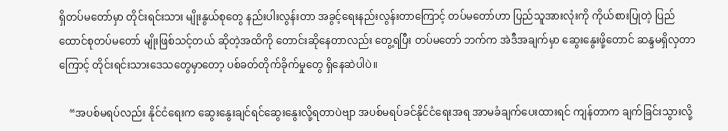ရှိတပ်မတော်မှာ တိုင်းရင်းသား မျိုးနွယ်စုတွေ နည်းပါးလွန်းတာ အခွင့်ရေးနည်းလွန်းတာကြောင့် တပ်မတော်ဟာ ပြည်သူအားလုံးကို ကိုယ်စားပြုတဲ့ ပြည်ထောင်စုတပ်မတော် မျိုးဖြစ်သင့်တယ် ဆိုတဲ့အထိကို တောင်းဆိုနေတာလည်း တွေ့ရပြီး တပ်မတော် ဘက်က အဲဒီအချက်မှာ ဆွေးနွေးဖို့တောင် ဆန္ဒမရှိလှတာကြောင့် တိုင်းရင်းသားဒေသတွေမှာတော့ ပစ်ခတ်တိုက်ခိုက်မှုတွေ ရှိနေဆဲပါပဲ။

    “အပစ်မရပ်လည်း နိုင်ငံရေးက ဆွေးနွေးချင်ရင်ဆွေးနွေးလို့ရတာပဲဗျာ အပစ်မရပ်ခင်နိုင်ငံရေးအရ အာမခံချက်ပေးထားရင် ကျန်တာက ချက်ခြင်းသွားလို့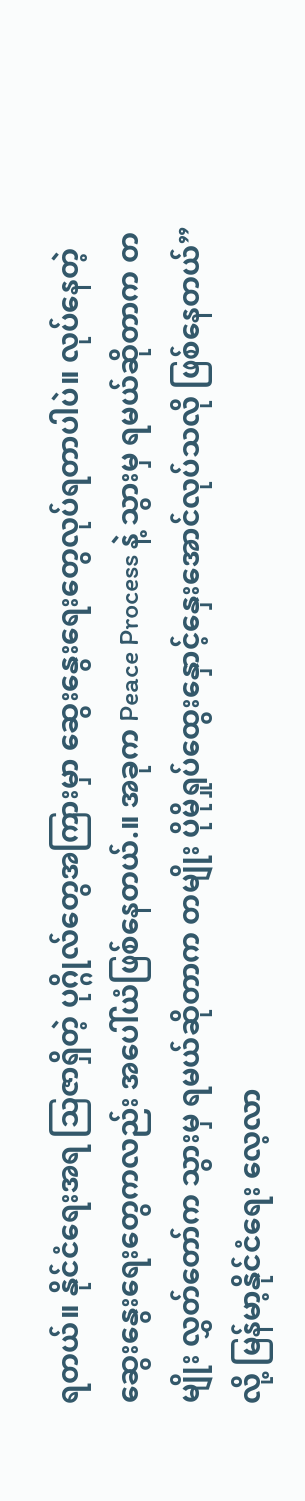ရတယ်။ နိုင်ငံရေးအရ သြဇာရှိတဲ့ ပုဂ္ဂိုလ်တွေအကြားမှာ ဆွေးနွေးရေးတွေလုပ်ရတာပါပဲ။ လုပ်နေတဲ့ ဆွေးနွေးရေးတွေကလည်း အပေါ်ယံဖြစ်နေတယ်.။ အခုက Peace Process နဲ့ သွားမှ ရမယ်ဆိုတာက တမျိုး လွှတ်တော်က သွားမှ ရမယ်ဆိုတာက တမျိုး ပိုမိုရှုပ်ထွေးနှောင့်နှေးအောင်လုပ်သလို ဖြစ်နေတယ်” လို့ မြန်မာ့နိုင်ငံရေး လေ့လာ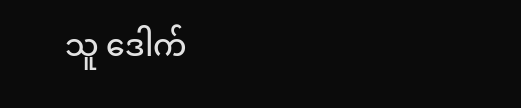သူ ဒေါက်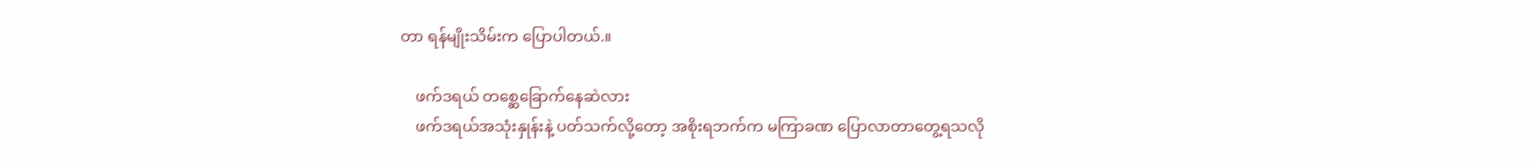တာ ရန်မျိုးသိမ်းက ပြောပါတယ်.။

    ဖက်ဒရယ် တစ္ဆေခြောက်နေဆဲလား
    ဖက်ဒရယ်အသုံးနှုန်းနဲ့ ပတ်သက်လို့တော့ အစိုးရဘက်က မကြာခဏ ပြောလာတာတွေ့ရသလို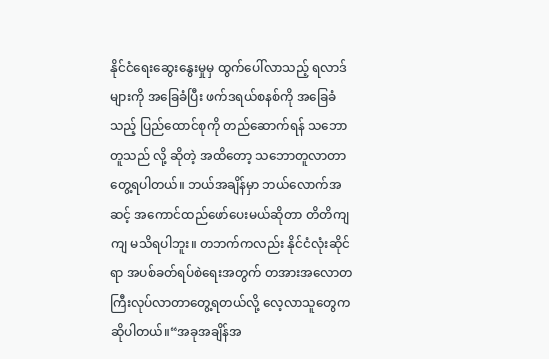နိုင်ငံရေးဆွေးနွေးမှုမှ ထွက်ပေါ်လာသည့် ရလာဒ်များကို အခြေခံပြီး ဖက်ဒရယ်စနစ်ကို အခြေခံသည့် ပြည်ထောင်စုကို တည်ဆောက်ရန် သဘောတူသည် လို့ ဆိုတဲ့ အထိတော့ သဘောတူလာတာတွေ့ရပါတယ်။ ဘယ်အချိန်မှာ ဘယ်လောက်အဆင့် အကောင်ထည်ဖော်ပေးမယ်ဆိုတာ တိတိကျကျ မသိရပါဘူး။ တဘက်ကလည်း နိုင်ငံလုံးဆိုင်ရာ အပစ်ခတ်ရပ်စဲရေးအတွက် တအားအလောတကြီးလုပ်လာတာတွေ့ရတယ်လို့ လေ့လာသူတွေက ဆိုပါတယ်။“အခုအချိန်အ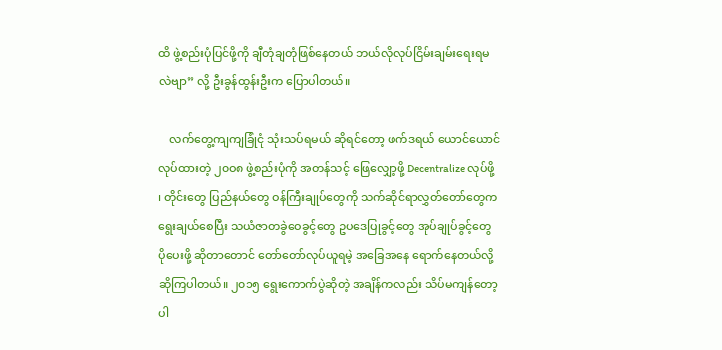ထိ ဖွဲ့စည်းပုံပြင်ဖို့ကို ချီတုံချတုံဖြစ်နေတယ် ဘယ်လိုလုပ်ငြိမ်းချမ်းရေးရမလဲဗျာ” လို့ ဦးခွန်ထွန်းဦးက ပြောပါတယ်။

    လက်တွေ့ကျကျခြုံငုံ သုံးသပ်ရမယ် ဆိုရင်တော့ ဖက်ဒရယ် ယောင်ယောင်လုပ်ထားတဲ့ ၂၀ဝ၈ ဖွဲ့စည်းပုံကို အတန်သင့် ဖြေလျှော့ဖို့ Decentralize လုပ်ဖို့ ၊ တိုင်းတွေ ပြည်နယ်တွေ ဝန်ကြီးချုပ်တွေကို သက်ဆိုင်ရာလွှတ်တော်တွေက ရွေးချယ်စေပြီး သယံဇာတခွဲဝေခွင့်တွေ ဥပဒေပြုခွင့်တွေ အုပ်ချုပ်ခွင့်တွေ ပိုပေးဖို့ ဆိုတာတောင် တော်တော်လုပ်ယူရမဲ့ အခြေအနေ ရောက်နေတယ်လို့ ဆိုကြပါတယ်။ ၂၀၁၅ ရွေးကောက်ပွဲဆိုတဲ့ အချိန်ကလည်း သိပ်မကျန်တော့ပါ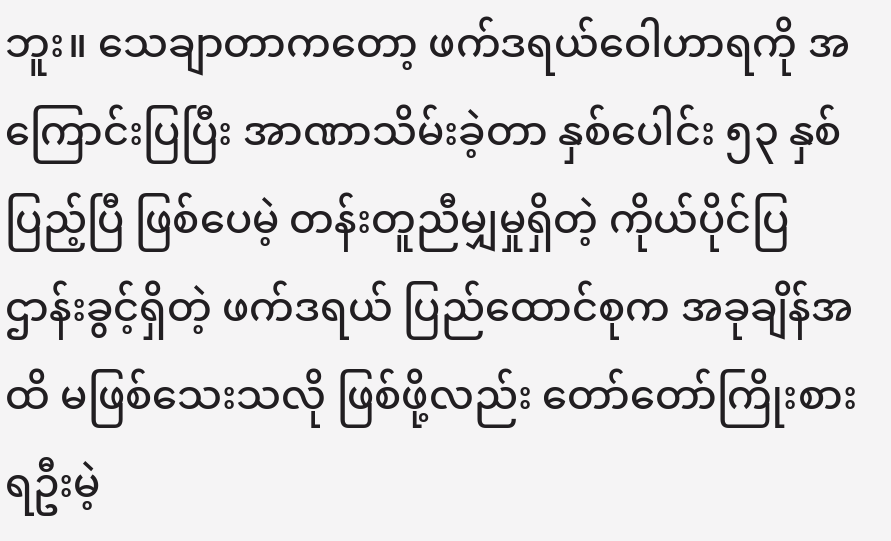ဘူး။ သေချာတာကတော့ ဖက်ဒရယ်ဝေါဟာရကို အကြောင်းပြပြီး အာဏာသိမ်းခဲ့တာ နှစ်ပေါင်း ၅၃ နှစ် ပြည့်ပြီ ဖြစ်ပေမဲ့ တန်းတူညီမျှမှုရှိတဲ့ ကိုယ်ပိုင်ပြဌာန်းခွင့်ရှိတဲ့ ဖက်ဒရယ် ပြည်ထောင်စုက အခုချိန်အထိ မဖြစ်သေးသလို ဖြစ်ဖို့လည်း တော်တော်ကြိုးစားရဦးမဲ့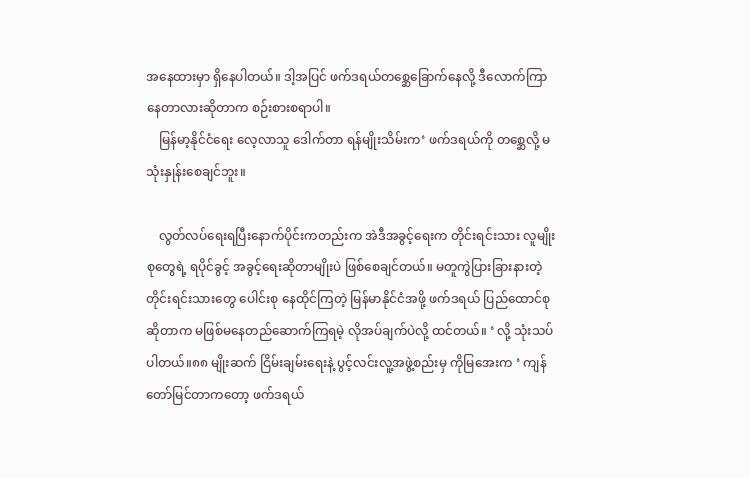အနေထားမှာ ရှိနေပါတယ်။ ဒါ့အပြင် ဖက်ဒရယ်တစ္ဆေခြောက်နေလို့ ဒီလောက်ကြာနေတာလားဆိုတာက စဉ်းစားစရာပါ။
    မြန်မာ့နိုင်ငံရေး လေ့လာသူ ဒေါက်တာ ရန်မျိုးသိမ်းက‘ ဖက်ဒရယ်ကို တစ္ဆေလို့ မသုံးနှုန်းစေချင်ဘူး။

    လွတ်လပ်ရေးရပြီးနောက်ပိုင်းကတည်းက အဲဒီအခွင့်ရေးက တိုင်းရင်းသား လူမျိုးစုတွေရဲ့ ရပိုင်ခွင့် အခွင့်ရေးဆိုတာမျိုးပဲ ဖြစ်စေချင်တယ်။ မတူကွဲပြားခြားနားတဲ့တိုင်းရင်းသားတွေ ပေါင်းစု နေထိုင်ကြတဲ့ မြန်မာနိုင်ငံအဖို့ ဖက်ဒရယ် ပြည်ထောင်စု ဆိုတာက မဖြစ်မနေတည်ဆောက်ကြရမဲ့ လိုအပ်ချက်ပဲလို့ ထင်တယ်။ ‘ လို့ သုံးသပ်ပါတယ်။၈၈ မျိုးဆက် ငြိမ်းချမ်းရေးနဲ့ ပွင့်လင်းလူ့အဖွဲ့စည်းမှ ကိုမြအေးက ‘ ကျန်တော်မြင်တာကတော့ ဖက်ဒရယ်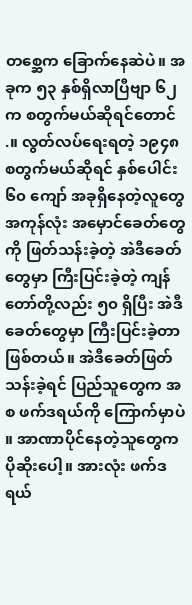တစ္ဆေက ခြောက်နေဆဲပဲ။ အခုက ၅၃ နှစ်ရှိလာပြီဗျာ ၆၂ က စတွက်မယ်ဆိုရင်တောင် .။ လွတ်လပ်ရေးရတဲ့ ၁၉၄၈ စတွက်မယ်ဆိုရင် နှစ်ပေါင်း ၆၀ ကျော် အခုရှိနေတဲ့လူတွေအကုန်လုံး အမှောင်ခေတ်တွေကို ဖြတ်သန်းခဲ့တဲ့ အဲဒီခေတ်တွေမှာ ကြီးပြင်းခဲ့တဲ့ ကျန်တော်တို့လည်း ၅၀ ရှိပြီး အဲဒီခေတ်တွေမှာ ကြီးပြင်းခဲ့တာဖြစ်တယ်။ အဲဒီခေတ်ဖြတ်သန်းခဲ့ရင် ပြည်သူတွေက အစ ဖက်ဒရယ်ကို ကြောက်မှာပဲ ။ အာဏာပိုင်နေတဲ့သူတွေက ပိုဆိုးပေါ့။ အားလုံး ဖက်ဒရယ်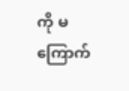ကို မကြောက်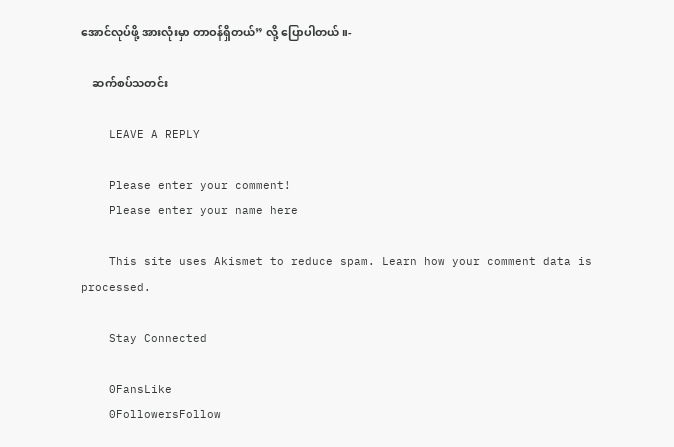အောင်လုပ်ဖို့ အားလုံးမှာ တာဝန်ရှိတယ်” လို့ ပြောပါတယ်။-

    ဆက်စပ်သတင်း

    LEAVE A REPLY

    Please enter your comment!
    Please enter your name here

    This site uses Akismet to reduce spam. Learn how your comment data is processed.

    Stay Connected

    0FansLike
    0FollowersFollow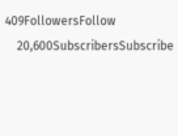409FollowersFollow
    20,600SubscribersSubscribe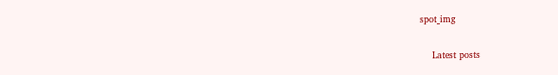spot_img

    Latest posts